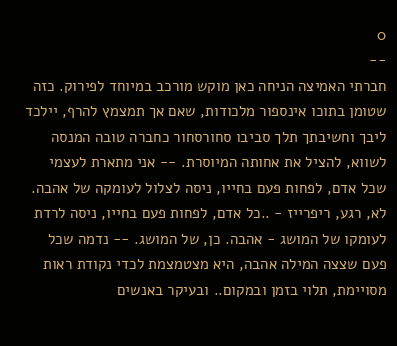0
--
חברתי האמיצה הניחה כאן מוקש מורכב במיוחד לפירוק. כזה שטומן בתוכו אינספור מלכודות, שאם אך תמצמץ להרף, יילכד ליבך וחשיבתך תלך סביבו סחורסחור כחברה טובה המנסה לשווא, להציל את אחותה המיוסרת. -- אני מתארת לעצמי שכל אדם, לפחות פעם בחייו, ניסה לצלול לעומקה של אהבה. לא, רגע, ריפרייז - ..כל אדם, לפחות פעם בחייו, ניסה לרדת לעומקו של המושג - אהבה. כן, של המושג. -- נדמה שכל פעם שצצה המילה אהבה, היא מצטמצמת לכדי נקודת ראות מסויימת, תלוי בזמן ובמקום.. ובעיקר באנשים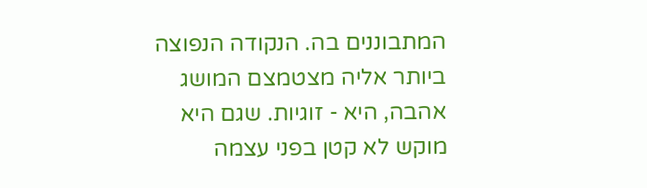המתבוננים בה. הנקודה הנפוצה ביותר אליה מצטמצם המושג אהבה, היא - זוגיות. שגם היא מוקש לא קטן בפני עצמה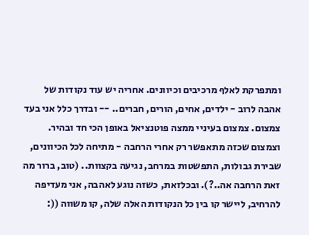ומתפרקת לאלף מרכיבים וכיוונים. אחריה יש עוד נקודות של אהבה לרוב - ילדים, אחים, הורים, חברים.. -- ובדרך כלל אני בעד צמצום. צמצום בעיניי ממצה פוטנציאל באופן הכי חד ובהיר. וצמצום שכזה מתאפשר רק אחרי הרחבה - מתיחה לכל הכיוונים, שבירת גבולות, התפשטות במרחב, נגיעה בקצוות.. (טוב, ברור מה זאת הרחבה אה..?). ובכלזאת, כשזה נוגע לאהבה, אני מעדיפה להרחיב, ליישר קו בין כל הנקודות האלה שלה, קו משווה ((: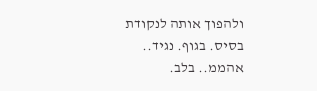ולהפוך אותה לנקודת בסיס. בגוף. נגיד.. אהממ.. בלב.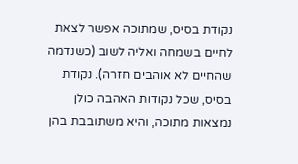נקודת בסיס, שמתוכה אפשר לצאת לחיים בשמחה ואליה לשוב (כשנדמה שהחיים לא אוהבים חזרה). נקודת בסיס, שכל נקודות האהבה כולן נמצאות מתוכה, והיא משתובבת בהן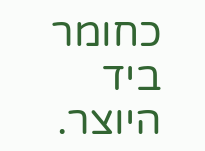כחומר ביד היוצר.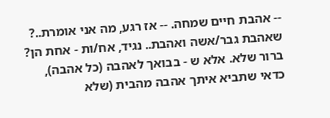-- אהבת חיים שמחה. -- אז רגע, מה אני אומרת..? שאהבת גבר/אשה ואהבת.. נגיד, אח/ות - אחת הן? ברור שלא. אלא ש - בבואך לאהבה (כל אהבה), כדאי שתביא איתך אהבה מהבית (שלא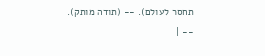תחסר לעולם). -- (תודה מותק).
-- |